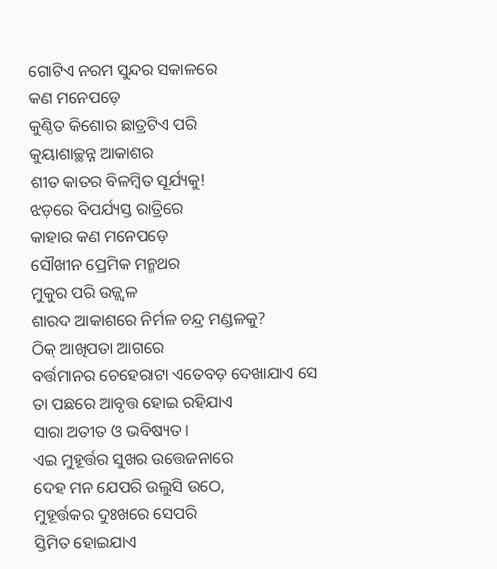ଗୋଟିଏ ନରମ ସୁନ୍ଦର ସକାଳରେ
କଣ ମନେପଡ଼େ
କୁଣ୍ଠିତ କିଶୋର ଛାତ୍ରଟିଏ ପରି
କୁୟାଶାଚ୍ଛନ୍ନ ଆକାଶର
ଶୀତ କାତର ବିଳମ୍ବିତ ସୂର୍ଯ୍ୟକୁ!
ଝଡ଼ରେ ବିପର୍ଯ୍ୟସ୍ତ ରାତ୍ରିରେ
କାହାର କଣ ମନେପଡ଼େ
ସୌଖୀନ ପ୍ରେମିକ ମନ୍ମଥର
ମୁକୁର ପରି ଉଜ୍ଜ୍ବଳ
ଶାରଦ ଆକାଶରେ ନିର୍ମଳ ଚନ୍ଦ୍ର ମଣ୍ଡଳକୁ?
ଠିକ୍ ଆଖିପତା ଆଗରେ
ବର୍ତ୍ତମାନର ଚେହେରାଟା ଏତେବଡ଼ ଦେଖାଯାଏ ସେ
ତା ପଛରେ ଆବୃତ୍ତ ହୋଇ ରହିଯାଏ
ସାରା ଅତୀତ ଓ ଭବିଷ୍ୟତ।
ଏଇ ମୁହୂର୍ତ୍ତର ସୁଖର ଉତ୍ତେଜନାରେ
ଦେହ ମନ ଯେପରି ଉଲୁସି ଉଠେ,
ମୁହୂର୍ତ୍ତକର ଦୁଃଖରେ ସେପରି
ସ୍ତିମିତ ହୋଇଯାଏ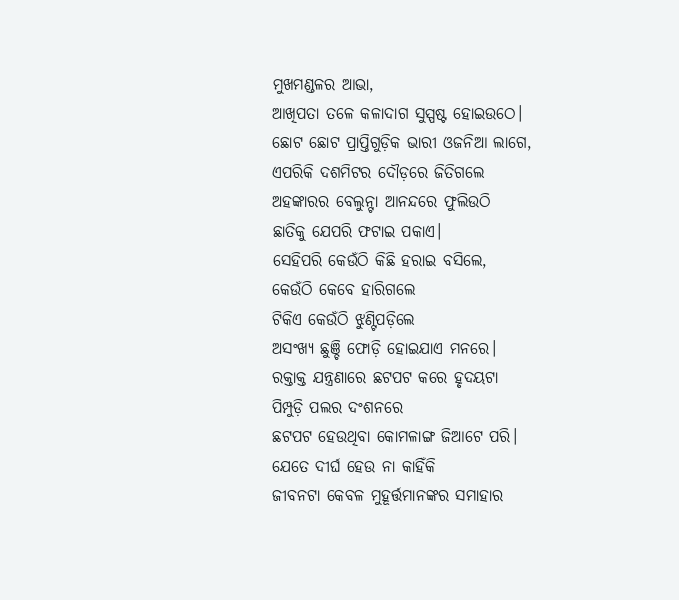ମୁଖମଣ୍ଡଳର ଆଭା,
ଆଖିପତା ତଳେ କଳାଦାଗ ସୁସ୍ପଷ୍ଟ ହୋଇଉଠେ।
ଛୋଟ ଛୋଟ ପ୍ରାପ୍ତିଗୁଡ଼ିକ ଭାରୀ ଓଜନିଆ ଲାଗେ,
ଏପରିକି ଦଶମିଟର ଦୌଡ଼ରେ ଜିତିଗଲେ
ଅହଙ୍କାରର ବେଲୁନ୍ଟା ଆନନ୍ଦରେ ଫୁଲିଉଠି
ଛାତିକୁ ଯେପରି ଫଟାଇ ପକାଏ।
ସେହିପରି କେଉଁଠି କିଛି ହରାଇ ବସିଲେ,
କେଉଁଠି କେବେ ହାରିଗଲେ
ଟିକିଏ କେଉଁଠି ଝୁଣ୍ଟିପଡ଼ିଲେ
ଅସଂଖ୍ୟ ଛୁଞ୍ଚି ଫୋଡ଼ି ହୋଇଯାଏ ମନରେ।
ରକ୍ତାକ୍ତ ଯନ୍ତ୍ରଣାରେ ଛଟପଟ କରେ ହୃଦୟଟା
ପିମ୍ପୁଡ଼ି ପଲର ଦଂଶନରେ
ଛଟପଟ ହେଉଥିବା କୋମଳାଙ୍ଗ ଜିଆଟେ ପରି।
ଯେତେ ଦୀର୍ଘ ହେଉ ନା କାହିଁକି
ଜୀବନଟା କେବଳ ମୁହୂର୍ତ୍ତମାନଙ୍କର ସମାହାର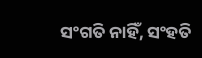ସଂଗତି ନାହିଁ, ସଂହତି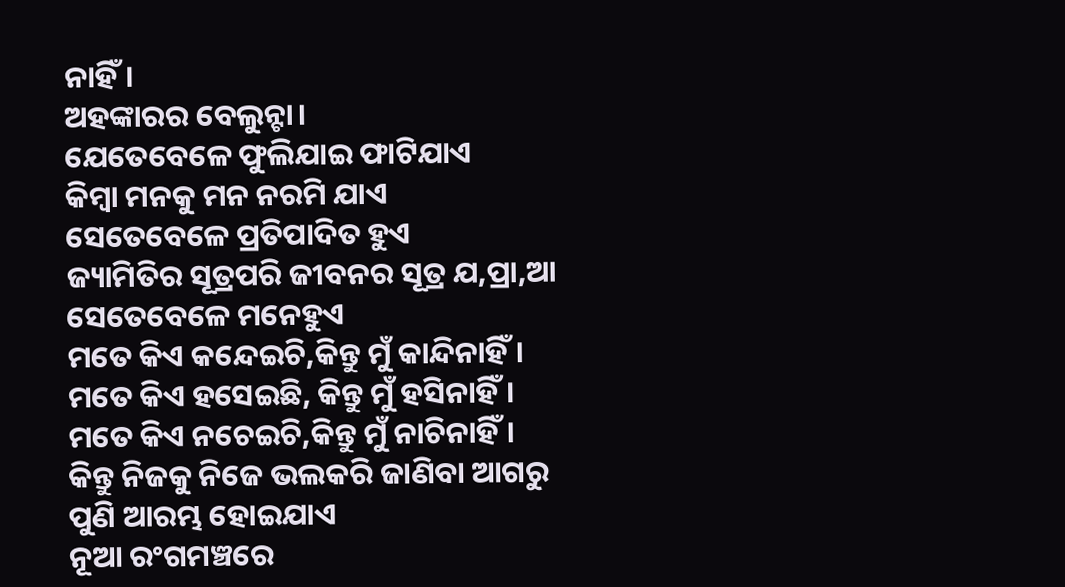ନାହିଁ।
ଅହଙ୍କାରର ବେଲୁନ୍ଟା।
ଯେତେବେଳେ ଫୁଲିଯାଇ ଫାଟିଯାଏ
କିମ୍ବା ମନକୁ ମନ ନରମି ଯାଏ
ସେତେବେଳେ ପ୍ରତିପାଦିତ ହୁଏ
ଜ୍ୟାମିତିର ସୂତ୍ରପରି ଜୀବନର ସୂତ୍ର ଯ,ପ୍ରା,ଆ
ସେତେବେଳେ ମନେହୁଏ
ମତେ କିଏ କନ୍ଦେଇଚି,କିନ୍ତୁ ମୁଁ କାନ୍ଦିନାହିଁ।
ମତେ କିଏ ହସେଇଛି, କିନ୍ତୁ ମୁଁ ହସିନାହିଁ।
ମତେ କିଏ ନଚେଇଚି,କିନ୍ତୁ ମୁଁ ନାଚିନାହିଁ।
କିନ୍ତୁ ନିଜକୁ ନିଜେ ଭଲକରି ଜାଣିବା ଆଗରୁ
ପୁଣି ଆରମ୍ଭ ହୋଇଯାଏ
ନୂଆ ରଂଗମଞ୍ଚରେ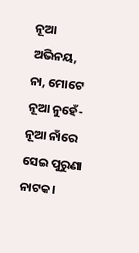ନୂଆ ଅଭିନୟ,
ନା, ମୋଟେ ନୂଆ ନୁହେଁ-
ନୂଆ ନାଁରେ ସେଇ ପୁରୁଣା ନାଟକ।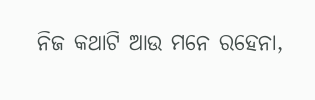ନିଜ କଥାଟି ଆଉ ମନେ ରହେନା,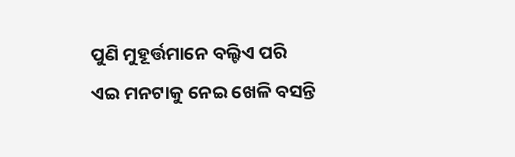ପୁଣି ମୁହୂର୍ତ୍ତମାନେ ବଲ୍ଟିଏ ପରି
ଏଇ ମନଟାକୁ ନେଇ ଖେଳି ବସନ୍ତି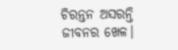ଚିରନ୍ତନ ଅସରନ୍ତି
ଜୀବନର ଖେଳ।